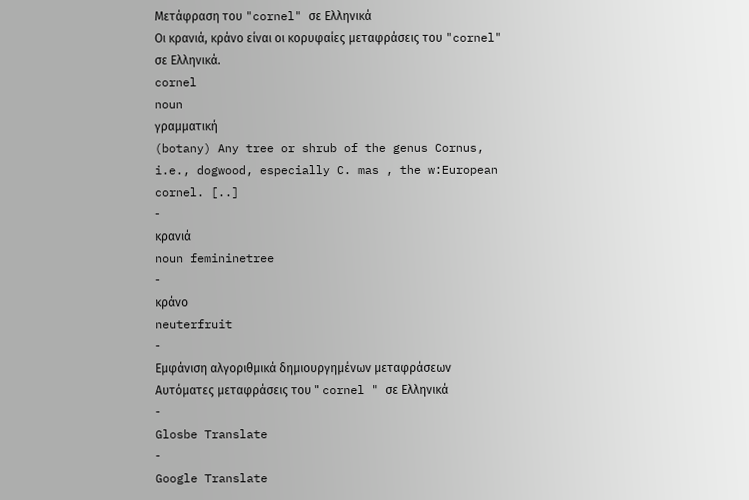Μετάφραση του "cornel" σε Ελληνικά
Οι κρανιά, κράνο είναι οι κορυφαίες μεταφράσεις του "cornel" σε Ελληνικά.
cornel
noun
γραμματική
(botany) Any tree or shrub of the genus Cornus, i.e., dogwood, especially C. mas , the w:European cornel. [..]
-
κρανιά
noun femininetree
-
κράνο
neuterfruit
-
Εμφάνιση αλγοριθμικά δημιουργημένων μεταφράσεων
Αυτόματες μεταφράσεις του " cornel " σε Ελληνικά
-
Glosbe Translate
-
Google Translate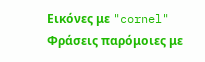Εικόνες με "cornel"
Φράσεις παρόμοιες με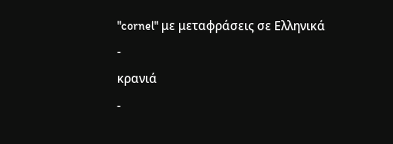"cornel" με μεταφράσεις σε Ελληνικά
-
κρανιά
-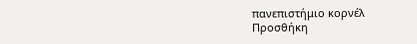πανεπιστήμιο κορνέλ
Προσθήκη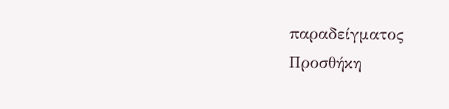παραδείγματος
Προσθήκη